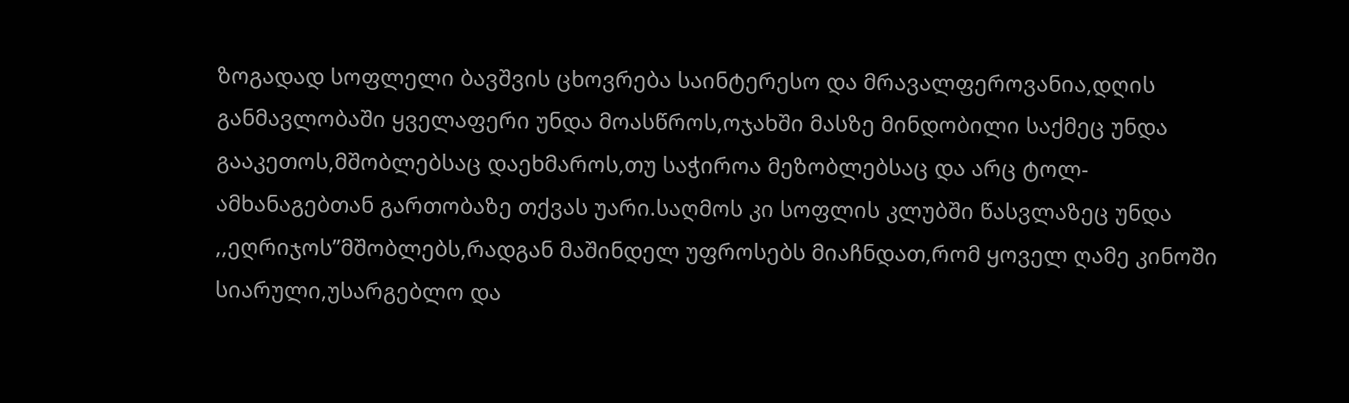ზოგადად სოფლელი ბავშვის ცხოვრება საინტერესო და მრავალფეროვანია,დღის განმავლობაში ყველაფერი უნდა მოასწროს,ოჯახში მასზე მინდობილი საქმეც უნდა გააკეთოს,მშობლებსაც დაეხმაროს,თუ საჭიროა მეზობლებსაც და არც ტოლ-ამხანაგებთან გართობაზე თქვას უარი.საღმოს კი სოფლის კლუბში წასვლაზეც უნდა ,,ეღრიჯოს’’მშობლებს,რადგან მაშინდელ უფროსებს მიაჩნდათ,რომ ყოველ ღამე კინოში სიარული,უსარგებლო და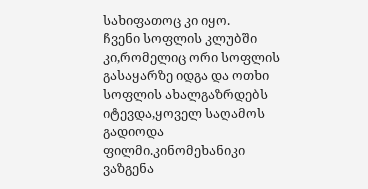სახიფათოც კი იყო.
ჩვენი სოფლის კლუბში კი,რომელიც ორი სოფლის გასაყარზე იდგა და ოთხი სოფლის ახალგაზრდებს იტევდა,ყოველ საღამოს გადიოდა ფილმი.კინომეხანიკი ვაზგენა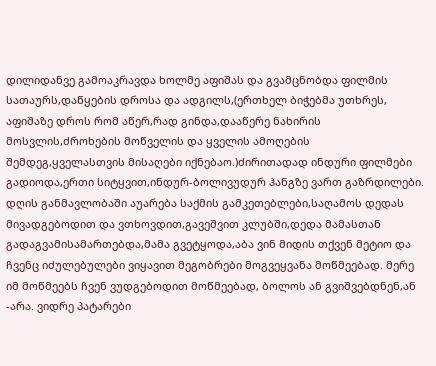დილიდანვე გამოაკრავდა ხოლმე აფიშას და გვამცნობდა ფილმის სათაურს,დაწყების დროსა და ადგილს,(ერთხელ ბიჭებმა უთხრეს, აფიშაზე დროს რომ აწერ,რად გინდა,დააწერე ნახირის მოსვლის,ძროხების მოწველის და ყველის ამოღების შემდეგ,ყველასთვის მისაღები იქნებაო.)ძირითადად ინდური ფილმები გადიოდა,ერთი სიტყვით,ინდურ-ბოლივუდურ ჰანგზე ვართ გაზრდილები. დღის განმავლობაში აუარება საქმის გამკეთებლები,საღამოს დედას მივადგებოდით და ვთხოვდით,გავეშვით კლუბში,დედა მამასთან გადაგვამისამართებდა,მამა გვეტყოდა,აბა ვინ მიდის თქვენ მეტიო და ჩვენც იძულებულები ვიყავით მეგობრები მოგვეყვანა მოწმეებად. მერე იმ მოწმეებს ჩვენ ვუდგებოდით მოწმეებად, ბოლოს ან გვიშვებდნენ,ან -არა. ვიდრე პატარები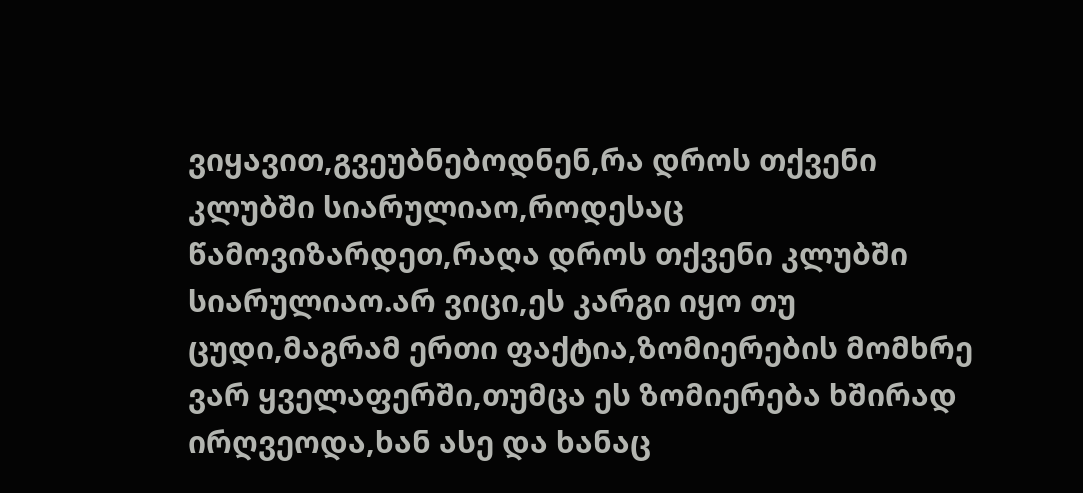ვიყავით,გვეუბნებოდნენ,რა დროს თქვენი კლუბში სიარულიაო,როდესაც წამოვიზარდეთ,რაღა დროს თქვენი კლუბში სიარულიაო.არ ვიცი,ეს კარგი იყო თუ ცუდი,მაგრამ ერთი ფაქტია,ზომიერების მომხრე ვარ ყველაფერში,თუმცა ეს ზომიერება ხშირად ირღვეოდა,ხან ასე და ხანაც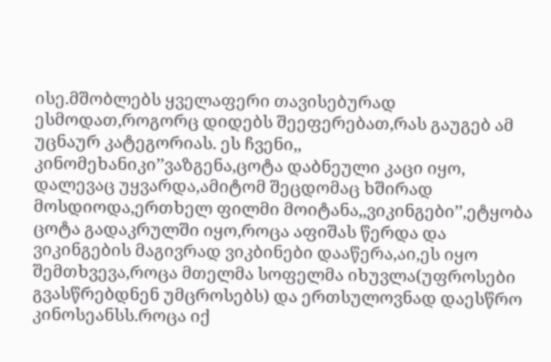ისე.მშობლებს ყველაფერი თავისებურად ესმოდათ,როგორც დიდებს შეეფერებათ,რას გაუგებ ამ უცნაურ კატეგორიას. ეს ჩვენი,, კინომეხანიკი’’ვაზგენა,ცოტა დაბნეული კაცი იყო, დალევაც უყვარდა,ამიტომ შეცდომაც ხშირად მოსდიოდა,ერთხელ ფილმი მოიტანა,,ვიკინგები’’,ეტყობა ცოტა გადაკრულში იყო,როცა აფიშას წერდა და ვიკინგების მაგივრად ვიკბინები დააწერა,აი,ეს იყო შემთხვევა,როცა მთელმა სოფელმა იხუვლა(უფროსები გვასწრებდნენ უმცროსებს) და ერთსულოვნად დაესწრო კინოსეანსს.როცა იქ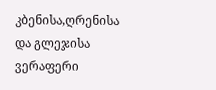კბენისა,ღრენისა და გლეჯისა ვერაფერი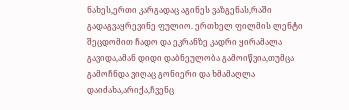ნახეს,ერთი კარგადაც აგინეს ვაზგენას,რაში გადაგვაყრევინე ფულიო. ერთხელ ფილმის ლენტი შეცდომით ჩადო და ეკრანზე კადრი ყირამალა გავიდა,ამან დიდი დაბნეულობა გამოიწვია,თუმცა გამოჩნდა ვიღაც გონიერი და ხმამაღლა დაიძახა,არიქა,ჩვენც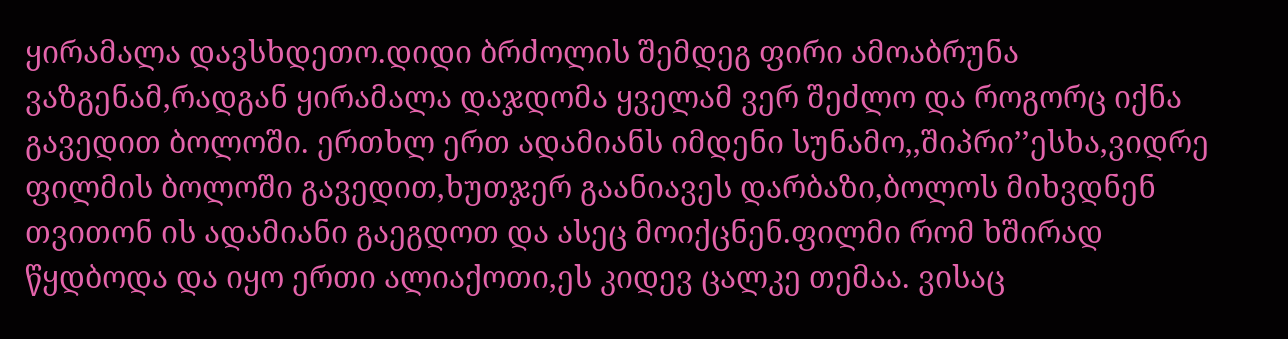ყირამალა დავსხდეთო.დიდი ბრძოლის შემდეგ ფირი ამოაბრუნა ვაზგენამ,რადგან ყირამალა დაჯდომა ყველამ ვერ შეძლო და როგორც იქნა გავედით ბოლოში. ერთხლ ერთ ადამიანს იმდენი სუნამო,,შიპრი’’ესხა,ვიდრე ფილმის ბოლოში გავედით,ხუთჯერ გაანიავეს დარბაზი,ბოლოს მიხვდნენ თვითონ ის ადამიანი გაეგდოთ და ასეც მოიქცნენ.ფილმი რომ ხშირად წყდბოდა და იყო ერთი ალიაქოთი,ეს კიდევ ცალკე თემაა. ვისაც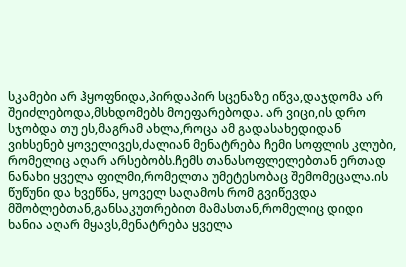სკამები არ ჰყოფნიდა,პირდაპირ სცენაზე იწვა,დაჯდომა არ შეიძლებოდა,მსხდომებს მოეფარებოდა. არ ვიცი,ის დრო სჯობდა თუ ეს,მაგრამ ახლა,როცა ამ გადასახედიდან ვიხსენებ ყოველივეს,ძალიან მენატრება ჩემი სოფლის კლუბი, რომელიც აღარ არსებობს.ჩემს თანასოფლელებთან ერთად ნანახი ყველა ფილმი,რომელთა უმეტესობაც შემომეცალა.ის წუწუნი და ხვეწნა, ყოველ საღამოს რომ გვიწევდა მშობლებთან,განსაკუთრებით მამასთან,რომელიც დიდი ხანია აღარ მყავს,მენატრება ყველა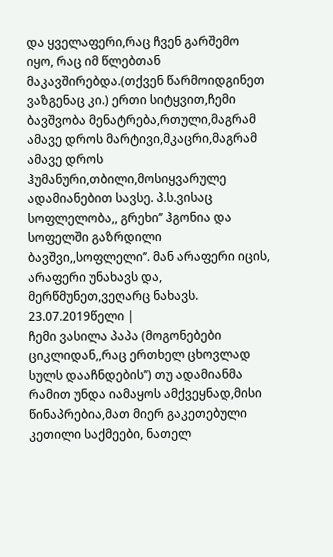და ყველაფერი,რაც ჩვენ გარშემო იყო, რაც იმ წლებთან მაკავშირებდა.(თქვენ წარმოიდგინეთ ვაზგენაც კი.) ერთი სიტყვით,ჩემი ბავშვობა მენატრება,რთული,მაგრამ ამავე დროს მარტივი,მკაცრი,მაგრამ ამავე დროს ჰუმანური,თბილი,მოსიყვარულე ადამიანებით სავსე. პ.ს.ვისაც სოფლელობა,, გრეხი’’ ჰგონია და სოფელში გაზრდილი ბავშვი,,სოფლელი’’. მან არაფერი იცის, არაფერი უნახავს და, მერწმუნეთ,ვეღარც ნახავს. 23.07.2019წელი |
ჩემი ვასილა პაპა (მოგონებები ციკლიდან,,რაც ერთხელ ცხოვლად სულს დააჩნდების’’) თუ ადამიანმა რამით უნდა იამაყოს ამქვეყნად,მისი წინაპრებია,მათ მიერ გაკეთებული კეთილი საქმეები, ნათელ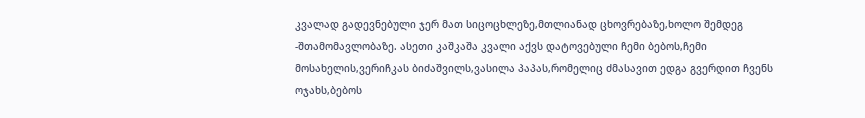კვალად გადევნებული ჯერ მათ სიცოცხლეზე,მთლიანად ცხოვრებაზე,ხოლო შემდეგ -შთამომავლობაზე. ასეთი კაშკაშა კვალი აქვს დატოვებული ჩემი ბებოს,ჩემი მოსახელის,ვერიჩკას ბიძაშვილს,ვასილა პაპას,რომელიც ძმასავით ედგა გვერდით ჩვენს ოჯახს,ბებოს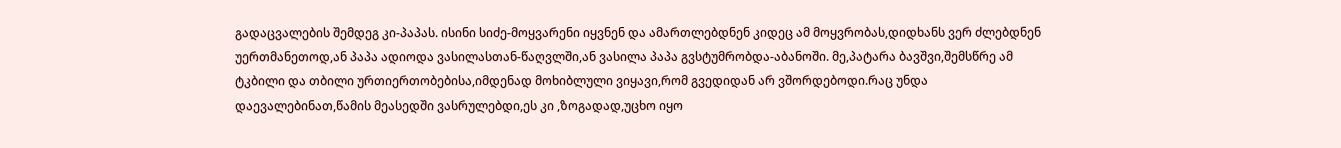გადაცვალების შემდეგ კი-პაპას. ისინი სიძე-მოყვარენი იყვნენ და ამართლებდნენ კიდეც ამ მოყვრობას,დიდხანს ვერ ძლებდნენ უერთმანეთოდ,ან პაპა ადიოდა ვასილასთან-წაღვლში,ან ვასილა პაპა გვსტუმრობდა-აბანოში. მე,პატარა ბავშვი,შემსწრე ამ ტკბილი და თბილი ურთიერთობებისა,იმდენად მოხიბლული ვიყავი,რომ გვედიდან არ ვშორდებოდი.რაც უნდა დაევალებინათ,წამის მეასედში ვასრულებდი,ეს კი ,ზოგადად,უცხო იყო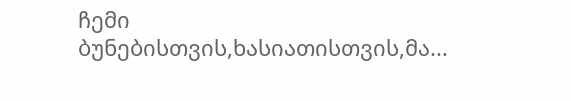ჩემი ბუნებისთვის,ხასიათისთვის,მა...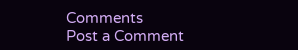Comments
Post a Comment